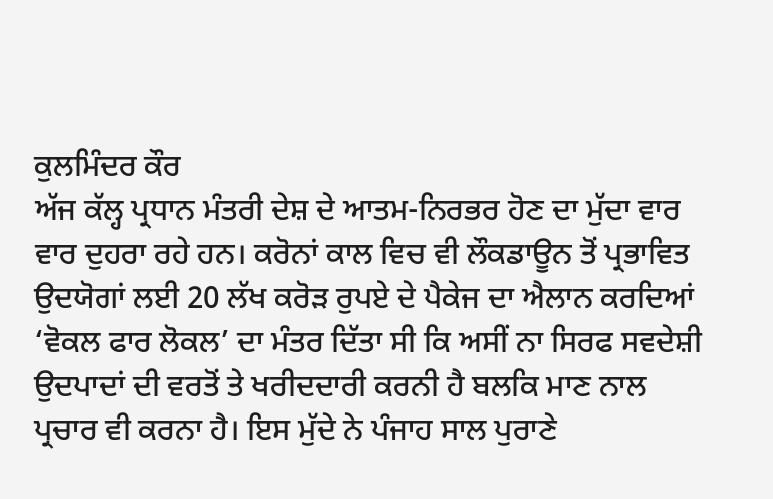ਕੁਲਮਿੰਦਰ ਕੌਰ
ਅੱਜ ਕੱਲ੍ਹ ਪ੍ਰਧਾਨ ਮੰਤਰੀ ਦੇਸ਼ ਦੇ ਆਤਮ-ਨਿਰਭਰ ਹੋਣ ਦਾ ਮੁੱਦਾ ਵਾਰ ਵਾਰ ਦੁਹਰਾ ਰਹੇ ਹਨ। ਕਰੋਨਾਂ ਕਾਲ ਵਿਚ ਵੀ ਲੌਕਡਾਊਨ ਤੋਂ ਪ੍ਰਭਾਵਿਤ ਉਦਯੋਗਾਂ ਲਈ 20 ਲੱਖ ਕਰੋੜ ਰੁਪਏ ਦੇ ਪੈਕੇਜ ਦਾ ਐਲਾਨ ਕਰਦਿਆਂ ‘ਵੋਕਲ ਫਾਰ ਲੋਕਲ’ ਦਾ ਮੰਤਰ ਦਿੱਤਾ ਸੀ ਕਿ ਅਸੀਂ ਨਾ ਸਿਰਫ ਸਵਦੇਸ਼ੀ ਉਦਪਾਦਾਂ ਦੀ ਵਰਤੋਂ ਤੇ ਖਰੀਦਦਾਰੀ ਕਰਨੀ ਹੈ ਬਲਕਿ ਮਾਣ ਨਾਲ ਪ੍ਰਚਾਰ ਵੀ ਕਰਨਾ ਹੈ। ਇਸ ਮੁੱਦੇ ਨੇ ਪੰਜਾਹ ਸਾਲ ਪੁਰਾਣੇ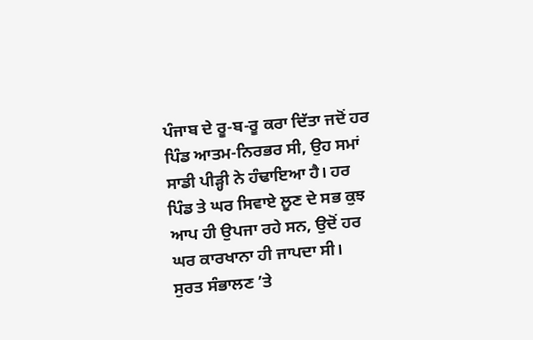ਪੰਜਾਬ ਦੇ ਰੂ-ਬ-ਰੂ ਕਰਾ ਦਿੱਤਾ ਜਦੋਂ ਹਰ ਪਿੰਡ ਆਤਮ-ਨਿਰਭਰ ਸੀ, ਉਹ ਸਮਾਂ ਸਾਡੀ ਪੀੜ੍ਹੀ ਨੇ ਹੰਢਾਇਆ ਹੈ। ਹਰ ਪਿੰਡ ਤੇ ਘਰ ਸਿਵਾਏ ਲੂਣ ਦੇ ਸਭ ਕੁਝ ਆਪ ਹੀ ਉਪਜਾ ਰਹੇ ਸਨ, ਉਦੋਂ ਹਰ ਘਰ ਕਾਰਖਾਨਾ ਹੀ ਜਾਪਦਾ ਸੀ।
ਸੁਰਤ ਸੰਭਾਲਣ ’ਤੇ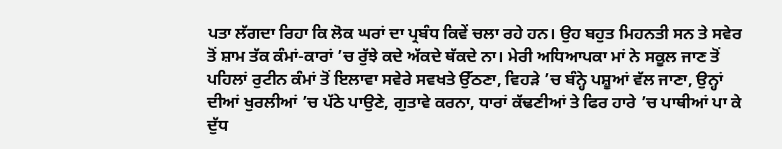ਪਤਾ ਲੱਗਦਾ ਰਿਹਾ ਕਿ ਲੋਕ ਘਰਾਂ ਦਾ ਪ੍ਰਬੰਧ ਕਿਵੇਂ ਚਲਾ ਰਹੇ ਹਨ। ਉਹ ਬਹੁਤ ਮਿਹਨਤੀ ਸਨ ਤੇ ਸਵੇਰ ਤੋਂ ਸ਼ਾਮ ਤੱਕ ਕੰਮਾਂ-ਕਾਰਾਂ ’ਚ ਰੁੱਝੇ ਕਦੇ ਅੱਕਦੇ ਥੱਕਦੇ ਨਾ। ਮੇਰੀ ਅਧਿਆਪਕਾ ਮਾਂ ਨੇ ਸਕੂਲ ਜਾਣ ਤੋਂ ਪਹਿਲਾਂ ਰੁਟੀਨ ਕੰਮਾਂ ਤੋਂ ਇਲਾਵਾ ਸਵੇਰੇ ਸਵਖਤੇ ਉੱਠਣਾ, ਵਿਹੜੇ ’ਚ ਬੰਨ੍ਹੇ ਪਸ਼ੂਆਂ ਵੱਲ ਜਾਣਾ, ਉਨ੍ਹਾਂ ਦੀਆਂ ਖੁਰਲੀਆਂ ’ਚ ਪੱਠੇ ਪਾਉਣੇ, ਗੁਤਾਵੇ ਕਰਨਾ, ਧਾਰਾਂ ਕੱਢਣੀਆਂ ਤੇ ਫਿਰ ਹਾਰੇ ’ਚ ਪਾਥੀਆਂ ਪਾ ਕੇ ਦੁੱਧ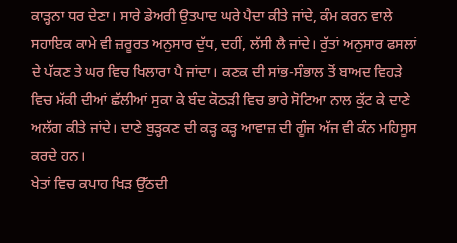ਕਾੜ੍ਹਨਾ ਧਰ ਦੇਣਾ। ਸਾਰੇ ਡੇਅਰੀ ਉਤਪਾਦ ਘਰੇ ਪੈਦਾ ਕੀਤੇ ਜਾਂਦੇ, ਕੰਮ ਕਰਨ ਵਾਲੇ ਸਹਾਇਕ ਕਾਮੇ ਵੀ ਜ਼ਰੂਰਤ ਅਨੁਸਾਰ ਦੁੱਧ, ਦਹੀਂ, ਲੱਸੀ ਲੈ ਜਾਂਦੇ। ਰੁੱਤਾਂ ਅਨੁਸਾਰ ਫਸਲਾਂ ਦੇ ਪੱਕਣ ਤੇ ਘਰ ਵਿਚ ਖਿਲਾਰਾ ਪੈ ਜਾਂਦਾ। ਕਣਕ ਦੀ ਸਾਂਭ-ਸੰਭਾਲ ਤੋਂ ਬਾਅਦ ਵਿਹੜੇ ਵਿਚ ਮੱਕੀ ਦੀਆਂ ਛੱਲੀਆਂ ਸੁਕਾ ਕੇ ਬੰਦ ਕੋਠੜੀ ਵਿਚ ਭਾਰੇ ਸੋਟਿਆ ਨਾਲ ਕੁੱਟ ਕੇ ਦਾਣੇ ਅਲੱਗ ਕੀਤੇ ਜਾਂਦੇ। ਦਾਣੇ ਬੁੜ੍ਹਕਣ ਦੀ ਕੜ੍ਹ ਕੜ੍ਹ ਆਵਾਜ਼ ਦੀ ਗੂੰਜ ਅੱਜ ਵੀ ਕੰਨ ਮਹਿਸੂਸ ਕਰਦੇ ਹਨ।
ਖੇਤਾਂ ਵਿਚ ਕਪਾਹ ਖਿੜ ਉੱਠਦੀ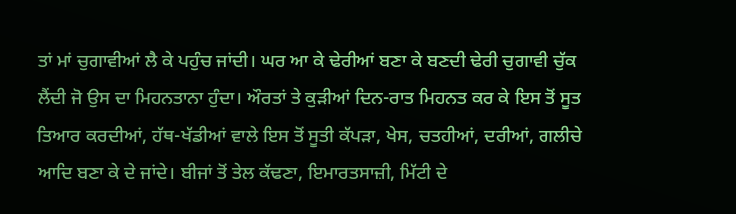ਤਾਂ ਮਾਂ ਚੁਗਾਵੀਆਂ ਲੈ ਕੇ ਪਹੁੰਚ ਜਾਂਦੀ। ਘਰ ਆ ਕੇ ਢੇਰੀਆਂ ਬਣਾ ਕੇ ਬਣਦੀ ਢੇਰੀ ਚੁਗਾਵੀ ਚੁੱਕ ਲੈਂਦੀ ਜੋ ਉਸ ਦਾ ਮਿਹਨਤਾਨਾ ਹੁੰਦਾ। ਔਰਤਾਂ ਤੇ ਕੁੜੀਆਂ ਦਿਨ-ਰਾਤ ਮਿਹਨਤ ਕਰ ਕੇ ਇਸ ਤੋਂ ਸੂਤ ਤਿਆਰ ਕਰਦੀਆਂ, ਹੱਥ-ਖੱਡੀਆਂ ਵਾਲੇ ਇਸ ਤੋਂ ਸੂਤੀ ਕੱਪੜਾ, ਖੇਸ, ਚਤਹੀਆਂ, ਦਰੀਆਂ, ਗਲੀਚੇ ਆਦਿ ਬਣਾ ਕੇ ਦੇ ਜਾਂਦੇ। ਬੀਜਾਂ ਤੋਂ ਤੇਲ ਕੱਢਣਾ, ਇਮਾਰਤਸਾਜ਼ੀ, ਮਿੱਟੀ ਦੇ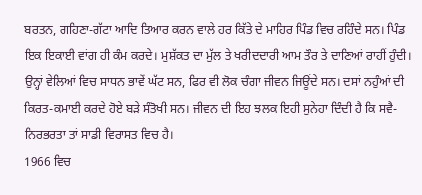ਬਰਤਨ, ਗਹਿਣਾ-ਗੱਟਾ ਆਦਿ ਤਿਆਰ ਕਰਨ ਵਾਲੇ ਹਰ ਕਿੱਤੇ ਦੇ ਮਾਹਿਰ ਪਿੰਡ ਵਿਚ ਰਹਿੰਦੇ ਸਨ। ਪਿੰਡ ਇਕ ਇਕਾਈ ਵਾਂਗ ਹੀ ਕੰਮ ਕਰਦੇ। ਮੁਸ਼ੱਕਤ ਦਾ ਮੁੱਲ ਤੇ ਖਰੀਦਦਾਰੀ ਆਮ ਤੌਰ ਤੇ ਦਾਣਿਆਂ ਰਾਹੀਂ ਹੁੰਦੀ। ਉਨ੍ਹਾਂ ਵੇਲਿਆਂ ਵਿਚ ਸਾਧਨ ਭਾਵੇਂ ਘੱਟ ਸਨ, ਫਿਰ ਵੀ ਲੋਕ ਚੰਗਾ ਜੀਵਨ ਜਿਊਂਦੇ ਸਨ। ਦਸਾਂ ਨਹੁੰਆਂ ਦੀ ਕਿਰਤ-ਕਮਾਈ ਕਰਦੇ ਹੋਏ ਬੜੇ ਸੰਤੋਖੀ ਸਨ। ਜੀਵਨ ਦੀ ਇਹ ਝਲਕ ਇਹੀ ਸੁਨੇਹਾ ਦਿੰਦੀ ਹੈ ਕਿ ਸਵੈ-ਨਿਰਭਰਤਾ ਤਾਂ ਸਾਡੀ ਵਿਰਾਸਤ ਵਿਚ ਹੈ।
1966 ਵਿਚ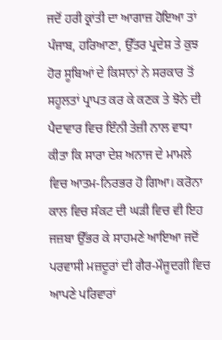ਜਦੋਂ ਹਰੀ ਕ੍ਰਾਂਤੀ ਦਾ ਆਗਾਜ਼ ਹੋਇਆ ਤਾਂ ਪੰਜਾਬ, ਹਰਿਆਣਾ, ਉੱਤਰ ਪ੍ਰਦੇਸ਼ ਤੇ ਕੁਝ ਹੋਰ ਸੂਬਿਆਂ ਦੇ ਕਿਸਾਨਾਂ ਨੇ ਸਰਕਾਰ ਤੋਂ ਸਹੂਲਤਾਂ ਪ੍ਰਾਪਤ ਕਰ ਕੇ ਕਣਕ ਤੇ ਝੋਨੇ ਦੀ ਪੈਦਾਵਾਰ ਵਿਚ ਇੰਨੀ ਤੇਜ਼ੀ ਨਾਲ ਵਾਧਾ ਕੀਤਾ ਕਿ ਸਾਰਾ ਦੇਸ਼ ਅਨਾਜ ਦੇ ਮਾਮਲੇ ਵਿਚ ਆਤਮ-ਨਿਰਭਰ ਹੋ ਗਿਆ। ਕਰੋਨਾ ਕਾਲ ਵਿਚ ਸੰਕਟ ਦੀ ਘੜੀ ਵਿਚ ਵੀ ਇਹ ਜਜ਼ਬਾ ਉੱਭਰ ਕੇ ਸਾਹਮਣੇ ਆਇਆ ਜਦੋਂ ਪਰਵਾਸੀ ਮਜ਼ਦੂਰਾਂ ਦੀ ਗੈਰ-ਮੌਜੂਦਗੀ ਵਿਚ ਆਪਣੇ ਪਰਿਵਾਰਾਂ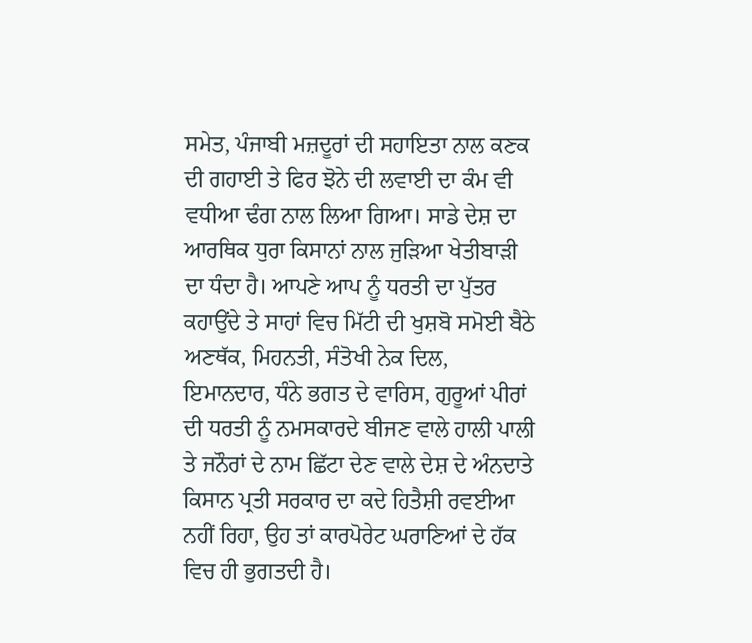ਸਮੇਤ, ਪੰਜਾਬੀ ਮਜ਼ਦੂਰਾਂ ਦੀ ਸਹਾਇਤਾ ਨਾਲ ਕਣਕ ਦੀ ਗਹਾਈ ਤੇ ਫਿਰ ਝੋਨੇ ਦੀ ਲਵਾਈ ਦਾ ਕੰਮ ਵੀ ਵਧੀਆ ਢੰਗ ਨਾਲ ਲਿਆ ਗਿਆ। ਸਾਡੇ ਦੇਸ਼ ਦਾ ਆਰਥਿਕ ਧੁਰਾ ਕਿਸਾਨਾਂ ਨਾਲ ਜੁੜਿਆ ਖੇਤੀਬਾੜੀ ਦਾ ਧੰਦਾ ਹੈ। ਆਪਣੇ ਆਪ ਨੂੰ ਧਰਤੀ ਦਾ ਪੁੱਤਰ ਕਹਾਉਂਦੇ ਤੇ ਸਾਹਾਂ ਵਿਚ ਮਿੱਟੀ ਦੀ ਖੁਸ਼ਬੋ ਸਮੋਈ ਬੈਠੇ ਅਣਥੱਕ, ਮਿਹਨਤੀ, ਸੰਤੋਖੀ ਨੇਕ ਦਿਲ, ਇਮਾਨਦਾਰ, ਧੰਨੇ ਭਗਤ ਦੇ ਵਾਰਿਸ, ਗੁਰੂਆਂ ਪੀਰਾਂ ਦੀ ਧਰਤੀ ਨੂੰ ਨਮਸਕਾਰਦੇ ਬੀਜਣ ਵਾਲੇ ਹਾਲੀ ਪਾਲੀ ਤੇ ਜਨੌਰਾਂ ਦੇ ਨਾਮ ਛਿੱਟਾ ਦੇਣ ਵਾਲੇ ਦੇਸ਼ ਦੇ ਅੰਨਦਾਤੇ ਕਿਸਾਨ ਪ੍ਰਤੀ ਸਰਕਾਰ ਦਾ ਕਦੇ ਹਿਤੈਸ਼ੀ ਰਵਈਆ ਨਹੀਂ ਰਿਹਾ, ਉਹ ਤਾਂ ਕਾਰਪੋਰੇਟ ਘਰਾਣਿਆਂ ਦੇ ਹੱਕ ਵਿਚ ਹੀ ਭੁਗਤਦੀ ਹੈ।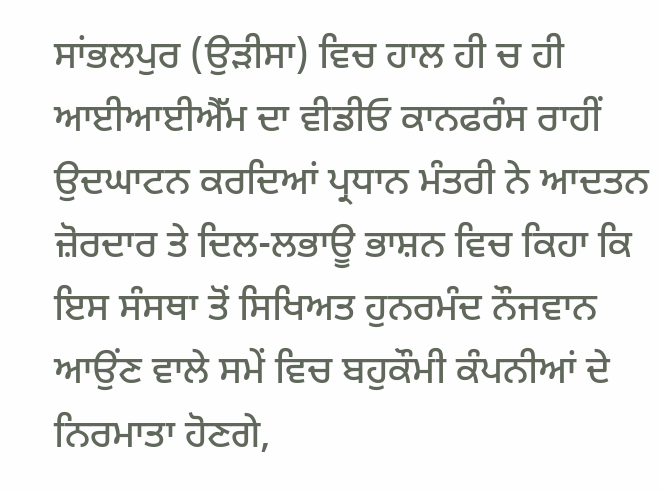ਸਾਂਭਲਪੁਰ (ਉੜੀਸਾ) ਵਿਚ ਹਾਲ ਹੀ ਚ ਹੀ ਆਈਆਈਐੱਮ ਦਾ ਵੀਡੀਓ ਕਾਨਫਰੰਸ ਰਾਹੀਂ ਉਦਘਾਟਨ ਕਰਦਿਆਂ ਪ੍ਰਧਾਨ ਮੰਤਰੀ ਨੇ ਆਦਤਨ ਜ਼ੋਰਦਾਰ ਤੇ ਦਿਲ-ਲਭਾਊ ਭਾਸ਼ਨ ਵਿਚ ਕਿਹਾ ਕਿ ਇਸ ਸੰਸਥਾ ਤੋਂ ਸਿਖਿਅਤ ਹੁਨਰਮੰਦ ਨੌਜਵਾਨ ਆਉਂਣ ਵਾਲੇ ਸਮੇਂ ਵਿਚ ਬਹੁਕੌਮੀ ਕੰਪਨੀਆਂ ਦੇ ਨਿਰਮਾਤਾ ਹੋਣਗੇ,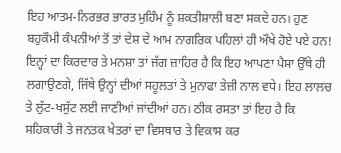ਇਹ ਆਤਮ-ਨਿਰਭਰ ਭਾਰਤ ਮੁਹਿੰਮ ਨੂੰ ਸ਼ਕਤੀਸ਼ਾਲੀ ਬਣਾ ਸਕਦੇ ਹਨ। ਹੁਣ ਬਹੁਕੌਮੀ ਕੰਪਨੀਆਂ ਤੋਂ ਤਾਂ ਦੇਸ਼ ਦੇ ਆਮ ਨਾਗਰਿਕ ਪਹਿਲਾਂ ਹੀ ਔਖੇ ਹੋਏ ਪਏ ਹਨ! ਇਨ੍ਹਾਂ ਦਾ ਕਿਰਦਾਰ ਤੇ ਮਨਸ਼ਾ ਤਾਂ ਜੱਗ ਜ਼ਾਹਿਰ ਹੈ ਕਿ ਇਹ ਆਪਣਾ ਪੈਸਾ ਉੱਥੇ ਹੀ ਲਗਾਉਣਗੇ, ਜਿੱਥੇ ਉਨ੍ਹਾਂ ਦੀਆਂ ਸਹੂਲਤਾਂ ਤੇ ਮੁਨਾਫਾ ਤੇਜ਼ੀ ਨਾਲ ਵਧੇ। ਇਹ ਲਾਲਚ ਤੇ ਲੁੱਟ-ਖਸੁੱਟ ਲਈ ਜਾਣੀਆਂ ਜਾਂਦੀਆਂ ਹਨ। ਠੀਕ ਰਸਤਾ ਤਾਂ ਇਹ ਹੈ ਕਿ ਸਹਿਕਾਰੀ ਤੇ ਜਨਤਕ ਖੇਤਰਾਂ ਦਾ ਵਿਸਥਾਰ ਤੇ ਵਿਕਾਸ ਕਰ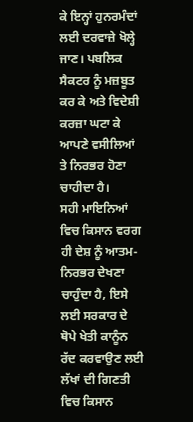ਕੇ ਇਨ੍ਹਾਂ ਹੁਨਰਮੰਦਾਂ ਲਈ ਦਰਵਾਜ਼ੇ ਖੋਲ੍ਹੇ ਜਾਣ। ਪਬਲਿਕ ਸੈਕਟਰ ਨੂੰ ਮਜ਼ਬੂਤ ਕਰ ਕੇ ਅਤੇ ਵਿਦੇਸ਼ੀ ਕਰਜ਼ਾ ਘਟਾ ਕੇ ਆਪਣੇ ਵਸੀਲਿਆਂ ਤੇ ਨਿਰਭਰ ਹੋਣਾ ਚਾਹੀਦਾ ਹੈ।
ਸਹੀ ਮਾਇਨਿਆਂ ਵਿਚ ਕਿਸਾਨ ਵਰਗ ਹੀ ਦੇਸ਼ ਨੂੰ ਆਤਮ-ਨਿਰਭਰ ਦੇਖਣਾ ਚਾਹੁੰਦਾ ਹੈ, ਇਸੇ ਲਈ ਸਰਕਾਰ ਦੇ ਥੋਪੇ ਖੇਤੀ ਕਾਨੂੰਨ ਰੱਦ ਕਰਵਾਉਣ ਲਈ ਲੱਖਾਂ ਦੀ ਗਿਣਤੀ ਵਿਚ ਕਿਸਾਨ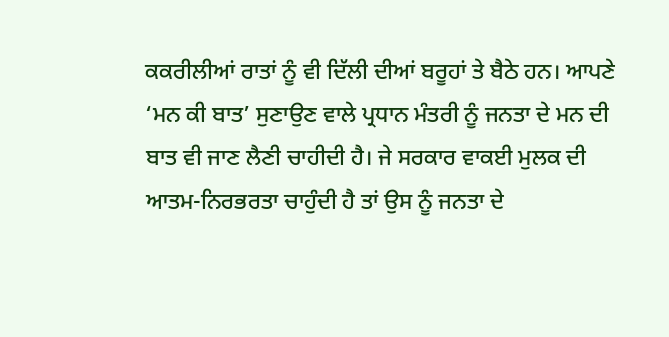ਕਕਰੀਲੀਆਂ ਰਾਤਾਂ ਨੂੰ ਵੀ ਦਿੱਲੀ ਦੀਆਂ ਬਰੂਹਾਂ ਤੇ ਬੈਠੇ ਹਨ। ਆਪਣੇ ‘ਮਨ ਕੀ ਬਾਤ’ ਸੁਣਾਉਣ ਵਾਲੇ ਪ੍ਰਧਾਨ ਮੰਤਰੀ ਨੂੰ ਜਨਤਾ ਦੇ ਮਨ ਦੀ ਬਾਤ ਵੀ ਜਾਣ ਲੈਣੀ ਚਾਹੀਦੀ ਹੈ। ਜੇ ਸਰਕਾਰ ਵਾਕਈ ਮੁਲਕ ਦੀ ਆਤਮ-ਨਿਰਭਰਤਾ ਚਾਹੁੰਦੀ ਹੈ ਤਾਂ ਉਸ ਨੂੰ ਜਨਤਾ ਦੇ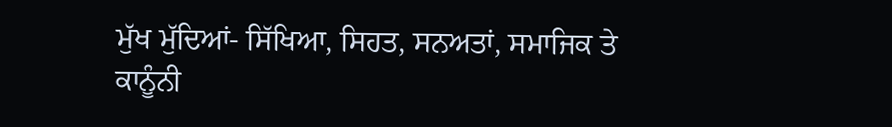ਮੁੱਖ ਮੁੱਦਿਆਂ- ਸਿੱਖਿਆ, ਸਿਹਤ, ਸਨਅਤਾਂ, ਸਮਾਜਿਕ ਤੇ ਕਾਨੂੰਨੀ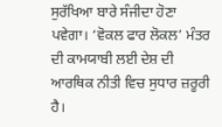ਸੁਰੱਖਿਆ ਬਾਰੇ ਸੰਜੀਦਾ ਹੋਣਾ ਪਵੇਗਾ। ‘ਵੋਕਲ ਫਾਰ ਲੋਕਲ’ ਮੰਤਰ ਦੀ ਕਾਮਯਾਬੀ ਲਈ ਦੇਸ਼ ਦੀ ਆਰਥਿਕ ਨੀਤੀ ਵਿਚ ਸੁਧਾਰ ਜ਼ਰੂਰੀ ਹੈ।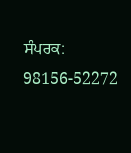ਸੰਪਰਕ: 98156-52272